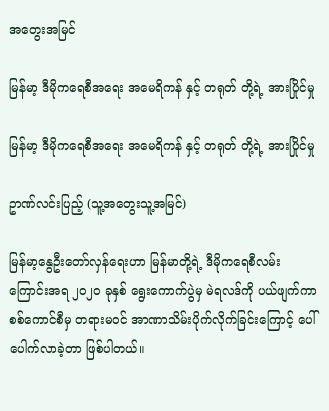အတွေးအမြင်

မြန်မာ့ ဒီမိုကရေစီအရေး အမေရိကန် နှင့် တရုတ် တို့ရဲ့ အားပြိုင်မှု

မြန်မာ့ ဒီမိုကရေစီအရေး အမေရိကန် နှင့် တရုတ် တို့ရဲ့ အားပြိုင်မှု

ဥာဏ်လင်းပြည့် (သူ့အတွေးသူ့အမြင်)

မြန်မာ့နွေဦးတော်လှန်ရေးဟာ မြန်မာတို့ရဲ့ ဒီမိုကရေစီလမ်းကြောင်းအရ ၂၀၂၀ ခုနှစ် ရွေးကောက်ပွဲမှ မဲရလဒ်ကို ပယ်ဖျက်ကာ စစ်ကောင်စီမှ တရားမဝင် အာဏာသိမ်းပိုက်လိုက်ခြင်းကြောင့် ပေါ်ပေါက်လာခဲ့တာ ဖြစ်ပါတယ်။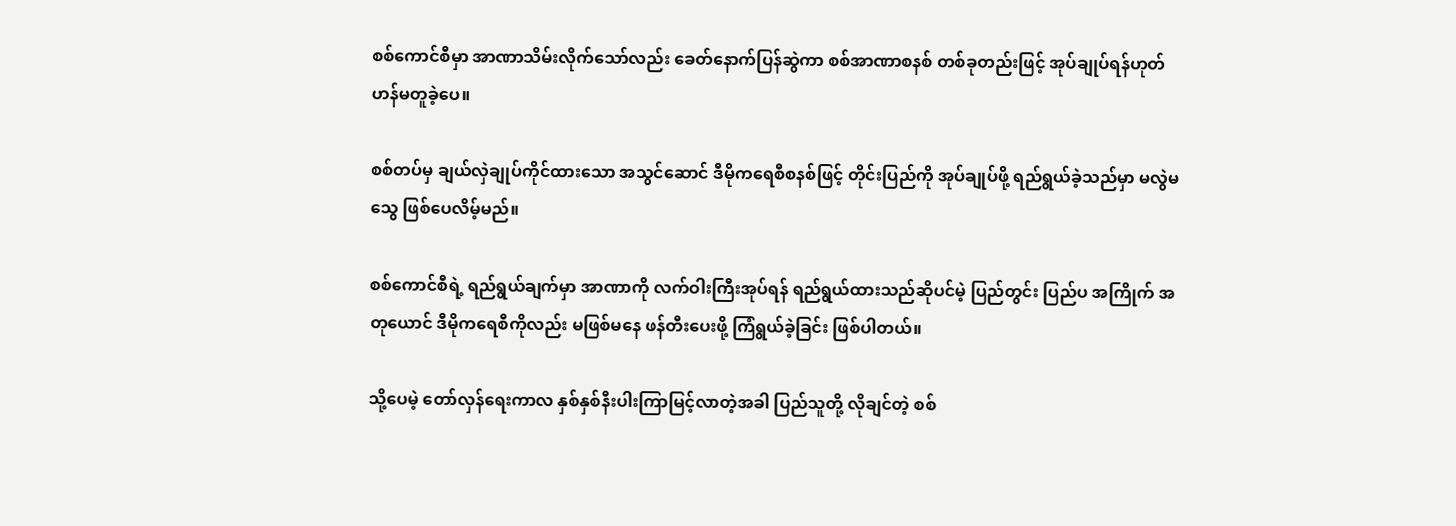စစ်ကောင်စီမှာ အာဏာသိမ်းလိုက်သော်လည်း ခေတ်နောက်ပြန်ဆွဲကာ စစ်အာဏာစနစ် တစ်ခုတည်းဖြင့် အုပ်ချုပ်ရန်ဟုတ်ဟန်မတူခဲ့ပေ။

စစ်တပ်မှ ချယ်လှဲချုပ်ကိုင်ထားသော အသွင်ဆောင် ဒီမိုကရေစီစနစ်ဖြင့် တိုင်းပြည်ကို အုပ်ချုပ်ဖို့ ရည်ရွယ်ခဲ့သည်မှာ မလွဲမသွေ ဖြစ်ပေလိမ့်မည်။

စစ်ကောင်စီရဲ့ ရည်ရွယ်ချက်မှာ အာဏာကို လက်ဝါးကြီးအုပ်ရန် ရည်ရွယ်ထားသည်ဆိုပင်မဲ့ ပြည်တွင်း ပြည်ပ အကြိုက် အတုယောင် ဒီမိုကရေစီကိုလည်း မဖြစ်မနေ ဖန်တီးပေးဖို့ ကြံရွယ်ခဲ့ခြင်း ဖြစ်ပါတယ်။

သို့ပေမဲ့ တော်လှန်ရေးကာလ နှစ်နှစ်နီးပါးကြာမြင့်လာတဲ့အခါ ပြည်သူတို့ လိုချင်တဲ့ စစ်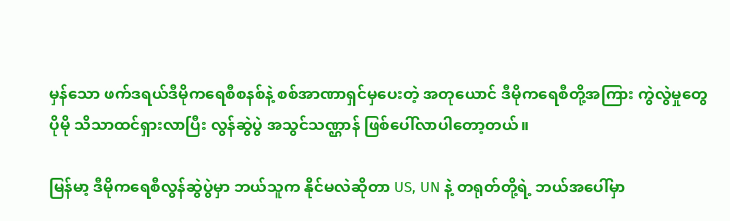မှန်သော ဖက်ဒရယ်ဒီမိုကရေစီစနစ်နဲ့ စစ်အာဏာရှင်မှပေးတဲ့ အတုယောင် ဒီမိုကရေစီတို့အကြား ကွဲလွဲမှုတွေ ပိုမို သိသာထင်ရှားလာပြီး လွန်ဆွဲပွဲ အသွင်သဏ္ဌာန် ဖြစ်ပေါ်လာပါတော့တယ်။

မြန်မာ့ ဒီမိုကရေစီလွန်ဆွဲပွဲမှာ ဘယ်သူက နိုင်မလဲဆိုတာ US, UN နဲ့ တရုတ်တို့ရဲ့ ဘယ်အပေါ်မှာ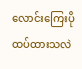လောင်းကြေးပိုထပ်ထားသလဲ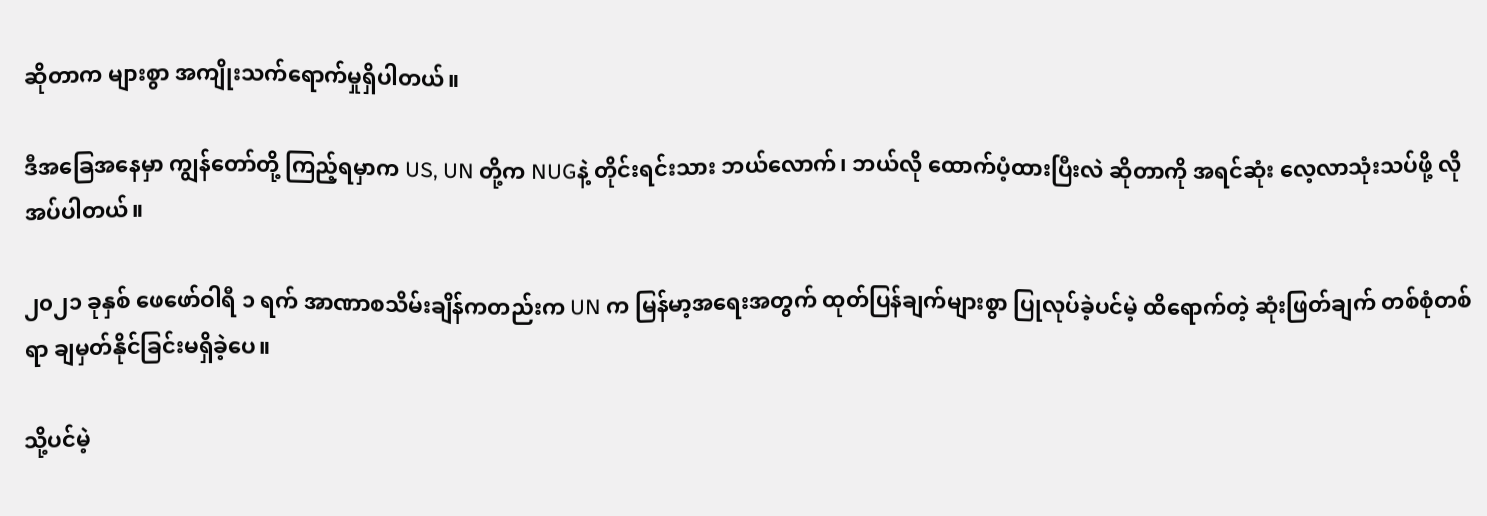ဆိုတာက များစွာ အကျိုးသက်ရောက်မှုရှိပါတယ်။

ဒီအခြေအနေမှာ ကျွန်တော်တို့ ကြည့်ရမှာက US, UN တို့က NUGနဲ့ တိုင်းရင်းသား ဘယ်လောက်၊ ဘယ်လို ထောက်ပံ့ထားပြီးလဲ ဆိုတာကို အရင်ဆုံး လေ့လာသုံးသပ်ဖို့ လိုအပ်ပါတယ်။

၂၀၂၁ ခုနှစ် ဖေဖော်ဝါရီ ၁ ရက် အာဏာစသိမ်းချိန်ကတည်းက UN က မြန်မာ့အရေးအတွက် ထုတ်ပြန်ချက်များစွာ ပြုလုပ်ခဲ့ပင်မဲ့ ထိရောက်တဲ့ ဆုံးဖြတ်ချက် တစ်စုံတစ်ရာ ချမှတ်နိုင်ခြင်းမရှိခဲ့ပေ။

သို့ပင်မဲ့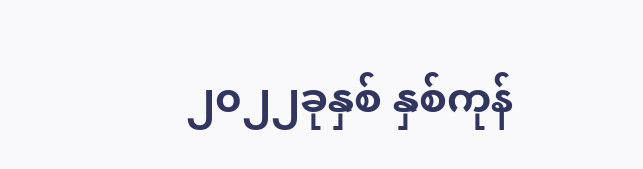၂၀၂၂ခုနှစ် နှစ်ကုန်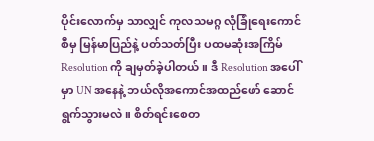ပိုင်းလောက်မှ သာလျှင် ကုလသမဂ္ဂ လုံခြုံရေးကောင်စီမှ မြန်မာပြည်နဲ့ ပတ်သတ်ပြီး ပထမဆုံးအကြိမ် Resolution ကို ချမှတ်ခဲ့ပါတယ်။ ဒီ Resolution အပေါ်မှာ UN အနေနဲ့ ဘယ်လိုအကောင်အထည်ဖော် ဆောင်ရွက်သွားမလဲ။ စိတ်ရင်းစေတ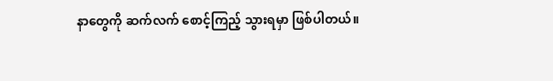နာတွေကို ဆက်လက် စောင့်ကြည့် သွားရမှာ ဖြစ်ပါတယ်။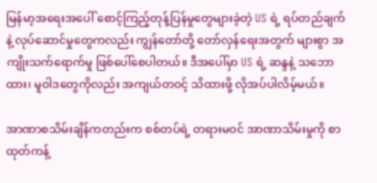မြန်မာ့အရေးအပေါ် စောင့်ကြည့်တုန့်ပြန်မှုတွေများခဲ့တဲ့ US ရဲ့ ရပ်တည်ချက်နဲ့ လုပ်ဆောင်မှုတွေကလည်း ကျွန်တော်တို့ တော်လှန်ရေးအတွက် များစွာ အကျိုးသက်ရောက်မှု ဖြစ်ပေါ်စေပါတယ်။ ဒီအပေါ်မှာ US ရဲ့ ဆန္ဒနဲ့ သဘောထား၊ မူဝါဒတွေကိုလည်း အကျယ်တဝင့် သိထားဖို့ လိုအပ်ပါလိမ့်မယ်။

အာဏာစသိမ်းချိန်ကတည်းက စစ်တပ်ရဲ့ တရားမဝင် အာဏာသိမ်းမှုကို စာထုတ်ကန့်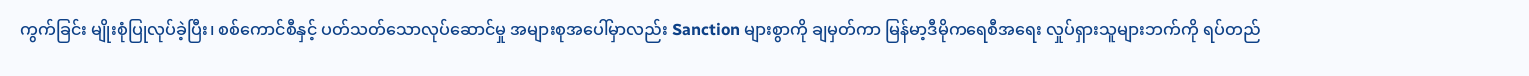ကွက်ခြင်း မျိုးစုံပြုလုပ်ခဲ့ပြီး၊ စစ်ကောင်စီနှင့် ပတ်သတ်သောလုပ်ဆောင်မှု အများစုအပေါ်မှာလည်း Sanction များစွာကို ချမှတ်ကာ မြန်မာ့ဒီမိုကရေစီအရေး လှုပ်ရှားသူများဘက်ကို ရပ်တည်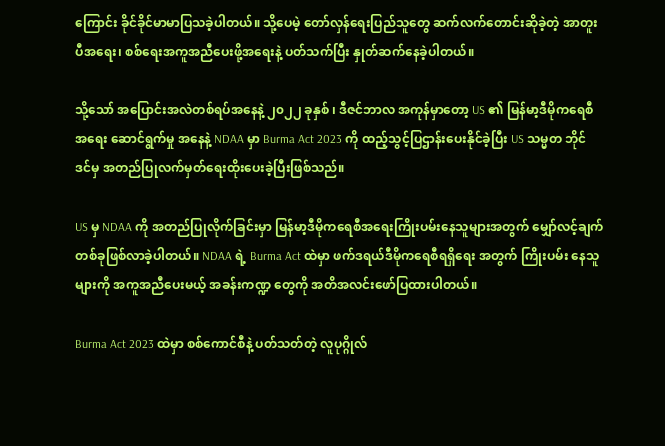ကြောင်း ခိုင်ခိုင်မာမာပြသခဲ့ပါတယ်။ သို့ပေမဲ့ တော်လှန်ရေးပြည်သူတွေ ဆက်လက်တောင်းဆိုခဲ့တဲ့ အာတူးပီအရေး၊ စစ်ရေးအကူအညီပေးဖို့အရေးနဲ့ ပတ်သက်ပြီး နှုတ်ဆက်နေခဲ့ပါတယ်။

သို့သော် အပြောင်းအလဲတစ်ရပ်အနေနဲ့ ၂၀၂၂ ခုနှစ် ၊ ဒီဇင်ဘာလ အကုန်မှာတော့ US ၏ မြန်မာ့ဒီမိုကရေစီအရေး ဆောင်ရွက်မှု အနေနဲ့ NDAA မှာ Burma Act 2023 ကို ထည့်သွင့်ပြဌာန်းပေးနိုင်ခဲ့ပြီး US သမ္မတ ဘိုင်ဒင်မှ အတည်ပြုလက်မှတ်ရေးထိုးပေးခဲ့ပြီးဖြစ်သည်။

US မှ NDAA ကို အတည်ပြုလိုက်ခြင်းမှာ မြန်မာ့ဒီမိုကရေစီအရေးကြိုးပမ်းနေသူများအတွက် မျှော်လင့်ချက် တစ်ခုဖြစ်လာခဲ့ပါတယ်။ NDAA ရဲ့ Burma Act ထဲမှာ ဖက်ဒရယ်ဒီမိုကရေစီရရှိရေး အတွက် ကြိုးပမ်း နေသူများကို အကူအညီပေးမယ့် အခန်းကဏ္ဍ တွေကို အတိအလင်းဖော်ပြထားပါတယ်။

Burma Act 2023 ထဲမှာ စစ်ကောင်စီနဲ့ ပတ်သတ်တဲ့ လူပုဂ္ဂိုလ်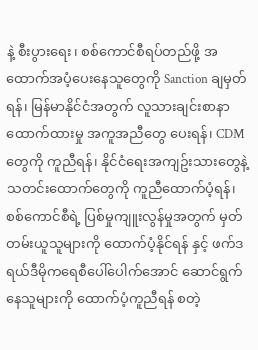နဲ့ စီးပွားရေး၊ စစ်ကောင်စီရပ်တည်ဖို့ အထောက်အပံ့ပေးနေသူတွေကို Sanction ချမှတ်ရန်၊ မြန်မာနိုင်ငံအတွက် လူသားချင်းစာနာထောက်ထားမှု အကူအညီတွေ ပေးရန်၊ CDM တွေကို ကူညီရန်၊ နိုင်ငံရေးအကျဥ်းသားတွေနဲ့ သတင်းထောက်တွေကို ကူညီထောက်ပံ့ရန်၊ စစ်ကောင်စီရဲ့ ပြစ်မှုကျူးလွန်မှုအတွက် မှတ်တမ်းယူသူများကို ထောက်ပံ့နိုင်ရန် နှင့် ဖက်ဒရယ်ဒီမိုကရေစီပေါ်ပေါက်အောင် ဆောင်ရွက်နေသူများကို ထောက်ပံ့ကူညီရန် စတဲ့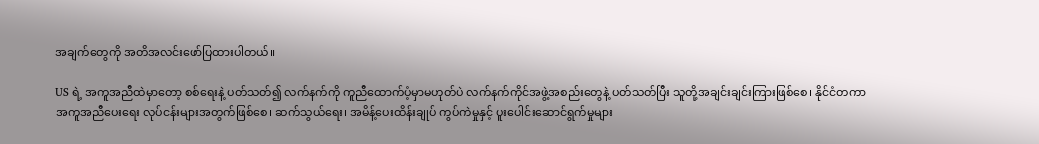အချက်တွေကို အတိအလင်းဖော်ပြထားပါတယ်။

US ရဲ့ အကူအညီထဲမှာတော့ စစ်ရေးနဲ့ ပတ်သတ်၍ လက်နက်ကို ကူညီထောက်ပံ့မှာမဟုတ်ပဲ လက်နက်ကိုင်အဖွဲ့အစည်းတွေနဲ့ ပတ်သတ်ပြီး သူတို့အချင်းချင်းကြားဖြစ်စေ၊ နိုင်ငံတကာအကူအညီပေးရေး လုပ်ငန်းများအတွက်ဖြစ်စေ၊ ဆက်သွယ်ရေး၊ အမိန့်ပေးထိန်းချုပ် ကွပ်ကဲမှုနှင့် ပူးပေါင်းဆောင်ရွက်မှုများ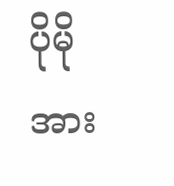ပိုမိုအား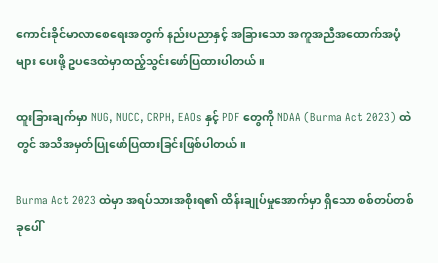ကောင်းခိုင်မာလာစေရေးအတွက် နည်းပညာနှင့် အခြားသော အကူအညီအထောက်အပံ့များ ပေးဖို့ ဥပဒေထဲမှာထည့်သွင်းဖော်ပြထားပါတယ်။

ထူးခြားချက်မှာ NUG, NUCC, CRPH, EAOs နှင့် PDF တွေကို NDAA (Burma Act 2023) ထဲတွင် အသိအမှတ်ပြုဖော်ပြထားခြင်းဖြစ်ပါတယ်။

Burma Act 2023 ထဲမှာ အရပ်သားအစိုးရ၏ ထိန်းချုပ်မှုအောက်မှာ ရှိသော စစ်တပ်တစ်ခုပေါ်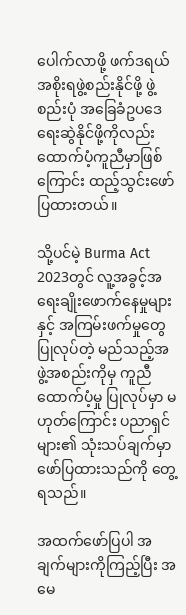ပေါက်လာဖို့ ဖက်ဒရယ်အစိုးရဖွဲ့စည်းနိုင်ဖို့ ဖွဲ့စည်းပုံ အခြေခံဥပဒေရေးဆွဲနိုင်ဖို့ကိုလည်း ထောက်ပံ့ကူညီမှာဖြစ်ကြောင်း ထည့်သွင်းဖော်ပြထားတယ်။

သို့ပင်မဲ့ Burma Act 2023တွင် လူ့အခွင့်အရေးချိုးဖောက်နေမှုများ နှင့် အကြမ်းဖက်မှုတွေ ပြုလုပ်တဲ့ မည်သည့်အဖွဲ့အစည်းကိုမှ ကူညီထောက်ပံ့မှု ပြုလုပ်မှာ မဟုတ်ကြောင်း ပညာရှင်များ၏ သုံးသပ်ချက်မှာ ဖော်ပြထားသည်ကို တွေ့ရသည်။

အထက်ဖော်ပြပါ အချက်များကိုကြည့်ပြီး အမေ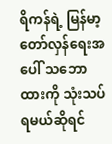ရိကန်ရဲ့ မြန်မာ့တော်လှန်ရေးအပေါ် သဘောထားကို သုံးသပ်ရမယ်ဆိုရင်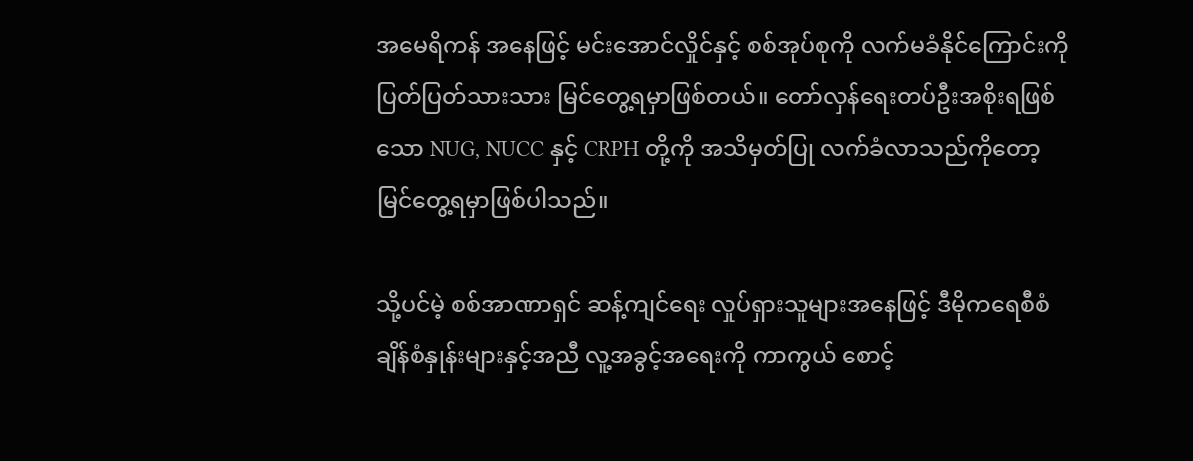အမေရိကန် အနေဖြင့် မင်းအောင်လှိုင်နှင့် စစ်အုပ်စုကို လက်မခံနိုင်ကြောင်းကို ပြတ်ပြတ်သားသား မြင်တွေ့ရမှာဖြစ်တယ်။ တော်လှန်ရေးတပ်ဦးအစိုးရဖြစ်သော NUG, NUCC နှင့် CRPH တို့ကို အသိမှတ်ပြု လက်ခံလာသည်ကိုတော့ မြင်တွေ့ရမှာဖြစ်ပါသည်။

သို့ပင်မဲ့ စစ်အာဏာရှင် ဆန့်ကျင်ရေး လှုပ်ရှားသူများအနေဖြင့် ဒီမိုကရေစီစံချိန်စံနှုန်းများနှင့်အညီ လူ့အခွင့်အရေးကို ကာကွယ် စောင့်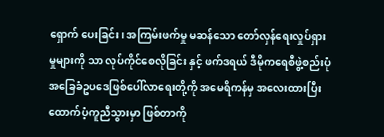ရှောက် ပေးခြင်း၊ အကြမ်းဖက်မှု မဆန်သော တော်လှန်ရေးလှုပ်ရှားမှုများကို သာ လုပ်ကိုင်စေလိုခြင်း နှင့် ဖက်ဒရယ် ဒီမိုကရေစီဖွဲ့စည်းပုံအခြေခံဥပဒေဖြစ်ပေါ်လာရေးတို့ကို အမေရိကန်မှ အလေးထားပြီး ထောက်ပံ့ကူညီသွားမှာ ဖြစ်တာကို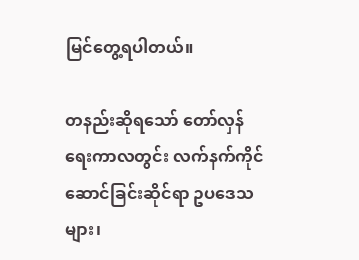မြင်တွေ့ရပါတယ်။

တနည်းဆိုရသော် တော်လှန်ရေးကာလတွင်း လက်နက်ကိုင်ဆောင်ခြင်းဆိုင်ရာ ဥပဒေသများ၊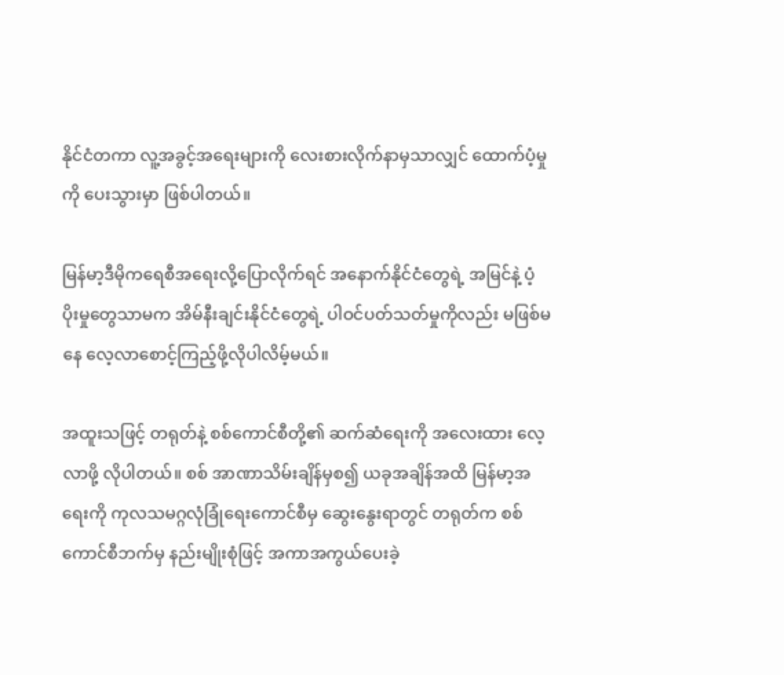နိုင်ငံတကာ လူ့အခွင့်အရေးများကို လေးစားလိုက်နာမှသာလျှင် ထောက်ပံ့မှုကို ပေးသွားမှာ ဖြစ်ပါတယ်။

မြန်မာ့ဒီမိုကရေစီအရေးလို့ပြောလိုက်ရင် အနောက်နိုင်ငံတွေရဲ့ အမြင်နဲ့ ပံ့ပိုးမှုတွေသာမက အိမ်နီးချင်းနိုင်ငံတွေရဲ့ ပါဝင်ပတ်သတ်မှုကိုလည်း မဖြစ်မနေ လေ့လာစောင့်ကြည့်ဖို့လိုပါလိမ့်မယ်။

အထူးသဖြင့် တရုတ်နဲ့ စစ်ကောင်စီတို့၏ ဆက်ဆံရေးကို အလေးထား လေ့လာဖို့ လိုပါတယ်။ စစ် အာဏာသိမ်းချိန်မှစ၍ ယခုအချိန်အထိ မြန်မာ့အရေးကို ကုလသမဂ္ဂလုံခြုံရေးကောင်စီမှ ဆွေးနွေးရာတွင် တရုတ်က စစ်ကောင်စီဘက်မှ နည်းမျိုးစုံဖြင့် အကာအကွယ်ပေးခဲ့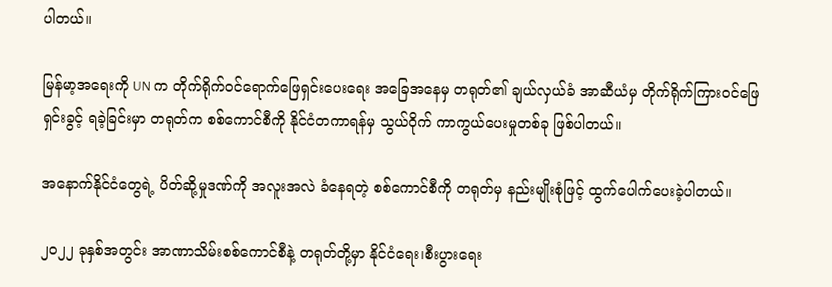ပါတယ်။

မြန်မာ့အရေးကို UN က တိုက်ရိုက်ဝင်ရောက်ဖြေရှင်းပေးရေး အခြေအနေမှ တရုတ်၏ ချယ်လှယ်ခံ အာဆီယံမှ တိုက်ရိုက်ကြားဝင်ဖြေရှင်းခွင့် ရခဲ့ခြင်းမှာ တရုတ်က စစ်ကောင်စီကို နိုင်ငံတကာရန်မှ သွယ်ဝိုက် ကာကွယ်ပေးမှုတစ်ခု ဖြစ်ပါတယ်။

အနောက်နိုင်ငံတွေရဲ့ ပိတ်ဆို့မှုဒဏ်ကို အလူးအလဲ ခံနေရတဲ့ စစ်ကောင်စီကို တရုတ်မှ နည်းမျိုးစုံဖြင့် ထွက်ပေါက်ပေးခဲ့ပါတယ်။

၂၀၂၂ ခုနှစ်အတွင်း အာဏာသိမ်းစစ်ကောင်စီနဲ့ တရုတ်တို့မှာ နိုင်ငံရေး၊စီးပွားရေး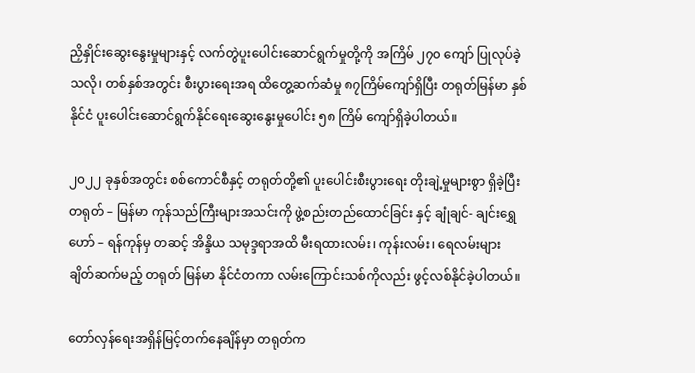ညှိနှိုင်းဆွေးနွေးမှုများနှင့် လက်တွဲပူးပေါင်းဆောင်ရွက်မှုတို့ကို အကြိမ် ၂၇၀ ကျော် ပြုလုပ်ခဲ့သလို၊ တစ်နှစ်အတွင်း စီးပွားရေးအရ ထိတွေ့ဆက်ဆံမှု ၈၇ကြိမ်ကျော်ရှိပြီး တရုတ်မြန်မာ နှစ်နိုင်ငံ ပူးပေါင်းဆောင်ရွက်နိုင်ရေးဆွေးနွေးမှု‌ပေါင်း ၅၈ ကြိမ် ကျော်ရှိခဲ့ပါတယ်။

၂၀၂၂ ခုနှစ်အတွင်း စစ်ကောင်စီနှင့် တရုတ်တို့၏ ပူးပေါင်းစီးပွားရေး တိုးချဲ့မှုများစွာ ရှိခဲ့ပြီး တရုတ် – မြန်မာ ကုန်သည်ကြီးများအသင်းကို ဖွဲ့စည်းတည်ထောင်ခြင်း နှင့် ချုံချင်- ချင်းရွှေဟော် – ရန်ကုန်မှ တဆင့် အိန္ဒိယ သမုဒ္ဒရာအထိ မီးရထားလမ်း၊ ကုန်းလမ်း၊ ရေလမ်းများ ချိတ်ဆက်မည့် တရုတ် မြန်မာ နိုင်ငံတကာ လမ်းကြောင်းသစ်ကိုလည်း ဖွင့်လစ်နိုင်ခဲ့ပါတယ်။

တော်လှန်ရေးအရှိန်မြင့်တက်နေချိန်မှာ တရုတ်က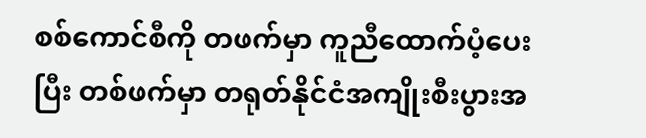စစ်ကောင်စီကို တဖက်မှာ ကူညီထောက်ပံ့ပေးပြီး တစ်ဖက်မှာ တရုတ်နိုင်ငံအကျိုးစီးပွားအ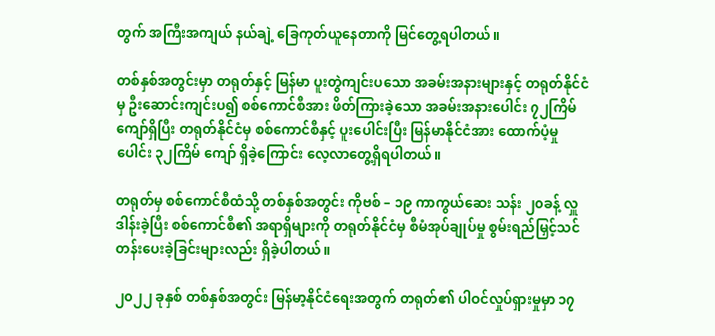တွက် အကြီးအကျယ် နယ်ချဲ့ ခြေကုတ်ယူနေတာကို မြင်တွေ့ရပါတယ်။

တစ်နှစ်အတွင်းမှာ တရုတ်နှင့် မြန်မာ ပူးတွဲကျင်းပသော အခမ်းအနားများနှင့် တရုတ်နိုင်ငံမှ ဦးဆောင်းကျင်းပ၍ စစ်ကောင်စီအား ဖိတ်ကြားခဲ့သော အခမ်းအနားပေါင်း ၇၂ကြိမ်ကျော်ရှိပြီး တရုတ်နိုင်ငံမှ စစ်ကောင်စီနှင့် ပူးပေါင်းပြီး မြန်မာနိုင်ငံအား ထောက်ပံ့မှုပေါင်း ၃၂ကြိမ် ကျော် ရှိခဲ့ကြောင်း လေ့လာတွေ့ရှိရပါတယ်။

တရုတ်မှ စစ်ကောင်စီထံသို့ တစ်နှစ်အတွင်း ကိုဗစ် – ၁၉ ကာကွယ်ဆေး သန်း ၂၀ခန့် လှူဒါန်းခဲ့ပြီး စစ်ကောင်စီ၏ အရာရှိများကို တရုတ်နိုင်ငံမှ စီမံအုပ်ချုပ်မှု စွမ်းရည်မြှင့်သင်တန်းပေးခဲ့ခြင်းများလည်း ရှိခဲ့ပါတယ်။

၂၀၂၂ ခုနှစ် တစ်နှစ်အတွင်း မြန်မာ့နိုင်ငံရေးအတွက် တရုတ်၏ ပါဝင်လှုပ်ရှားမှုမှာ ၁၇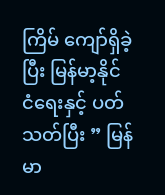ကြိမ် ကျော်ရှိခဲ့ပြီး မြန်မာ့နိုင်ငံ‌ရေးနှင့် ပတ်သတ်ပြီး ” မြန်မာ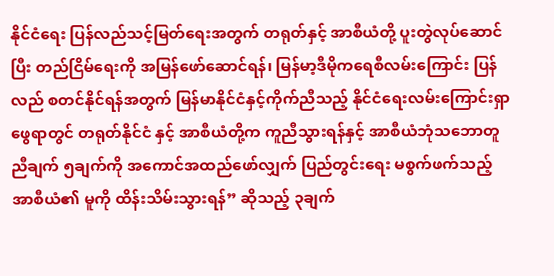နိုင်ငံရေး ပြန်လည်သင့်မြတ်ရေးအတွက် တရုတ်နှင့် အာစီယံတို့ ပူးတွဲလုပ်ဆောင်ပြီး တည်ငြိမ်ရေးကို အမြန်ဖော်ဆောင်ရန်၊ မြန်မာ့ဒီမိုကရေစီလမ်းကြောင်း ပြန်လည် စတင်နိုင်ရန်အတွက် မြန်မာနိုင်ငံနှင့်ကိုက်ညီသည့် နိုင်ငံရေးလမ်းကြောင်းရှာဖွေရာတွင် တရုတ်နိုင်ငံ နှင့် အာစီယံတို့က ကူညီသွားရန်နှင့် အာစီယံဘုံသဘောတူညီချက် ၅ချက်ကို အကောင်အထည်ဖော်လျှက် ပြည်တွင်းရေး မစွက်ဖက်သည့် အာစီယံ၏ မူကို ထိန်းသိမ်းသွားရန်” ဆိုသည့် ၃ချက်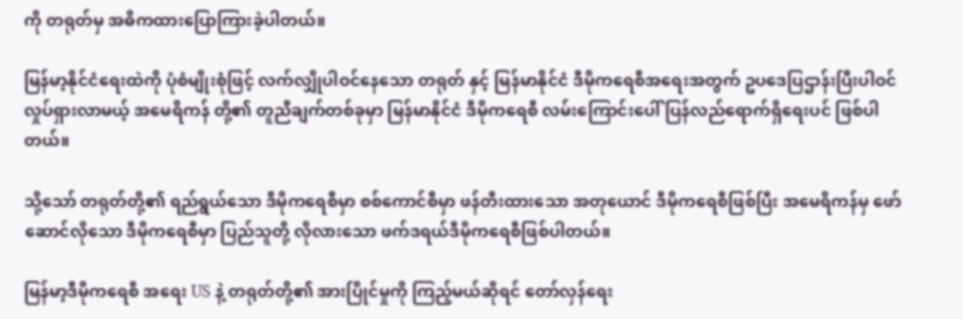ကို တရုတ်မှ အဓိကထားပြောကြားခဲ့ပါတယ်။

မြန်မာ့နိုင်ငံရေးထဲကို ပုံစံမျိုးစုံဖြင့် လက်လျှိုပါဝင်နေသော တရုတ် နှင့် မြန်မာနိုင်ငံ ဒီမိုကရေစီအရေးအတွက် ဥပဒေပြဌာန်းပြီးပါဝင်လှုပ်ရှားလာမယ့် အမေရိကန် တို့၏ တူညီချက်တစ်ခုမှာ မြန်မာနိုင်ငံ ဒီမိုကရေစီ လမ်းကြောင်းပေါ် ပြန်လည်ရောက်ရှိရေးပင် ဖြစ်ပါတယ်။

သို့သော် တရုတ်တို့၏ ရည်ရွယ်သော ဒီမိုကရေစီမှာ စစ်ကောင်စီမှာ ဖန်တီးထားသော အတုယောင် ဒီမိုကရေစီဖြစ်ပြီး အမေရိကန်မှ ဖော်ဆောင်လိုသော ဒီမိုကရေစီမှာ ပြည်သူတို့ လိုလားသော ဖက်ဒရယ်ဒီမိုကရေစီဖြစ်ပါတယ်။

မြန်မာ့ဒီမိုကရေစီ အရေး US နဲ့ တရုတ်တို့၏ အားပြိုင်မှုကို ကြည့်မယ်ဆိုရင် တော်လှန်ရေး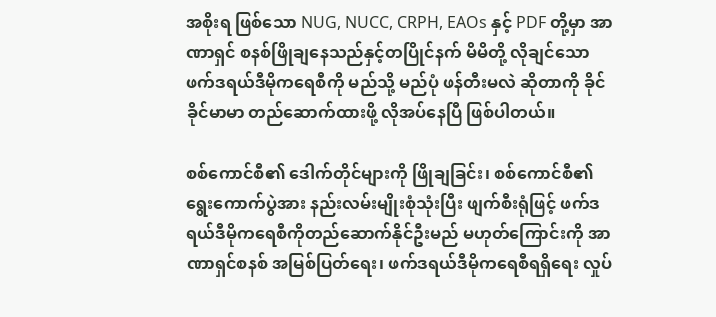အစိုးရ ဖြစ်သော NUG, NUCC, CRPH, EAOs နှင့် PDF တို့မှာ အာဏာရှင် စနစ်ဖြိုချနေသည်နှင့်တပြိုင်နက် မိမိတို့ လိုချင်သော ဖက်ဒရယ်ဒီမိုကရေစီကို မည်သို့ မည်ပုံ ဖန်တီးမလဲ ဆိုတာကို ခိုင်ခိုင်မာမာ တည်ဆောက်ထားဖို့ လိုအပ်နေပြီ ဖြစ်ပါတယ်။

စစ်ကောင်စီ၏ ဒေါက်တိုင်များကို ဖြိုချခြင်း၊ စစ်ကောင်စီ၏ ရွေးကောက်ပွဲအား နည်းလမ်းမျိုးစုံသုံးပြီး ဖျက်စီးရုံဖြင့် ဖက်ဒရယ်ဒီမိုကရေစီကိုတည်ဆောက်နိုင်ဦးမည် မဟုတ်ကြောင်းကို အာဏာရှင်စနစ် အမြစ်ပြတ်ရေး၊ ဖက်ဒရယ်ဒီမိုကရေစီရရှိရေး လှုပ်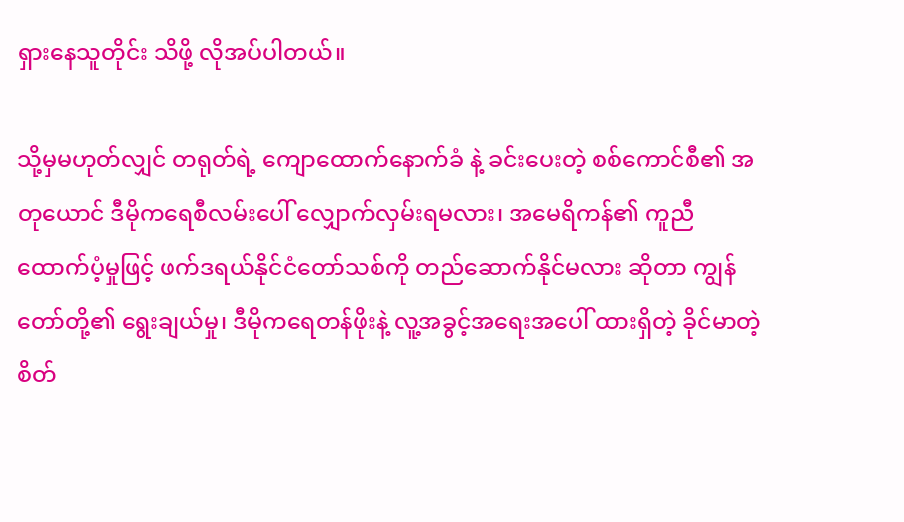ရှားနေသူတိုင်း သိဖို့ လိုအပ်ပါတယ်။

သို့မှမဟုတ်လျှင် တရုတ်ရဲ့ ကျောထောက်နောက်ခံ နဲ့ ခင်းပေးတဲ့ စစ်ကောင်စီ၏ အတုယောင် ဒီမိုကရေစီလမ်းပေါ် လျှောက်လှမ်းရမလား၊ အမေရိကန်၏ ကူညီထောက်ပံ့မှုဖြင့် ဖက်ဒရယ်နိုင်ငံတော်သစ်ကို တည်ဆောက်နိုင်မလား ဆိုတာ ကျွန်တော်တို့၏ ရွေးချယ်မှု၊ ဒီမိုကရေတန်ဖိုးနဲ့ လူ့အခွင့်အရေးအပေါ် ထားရှိတဲ့ ခိုင်မာတဲ့စိတ်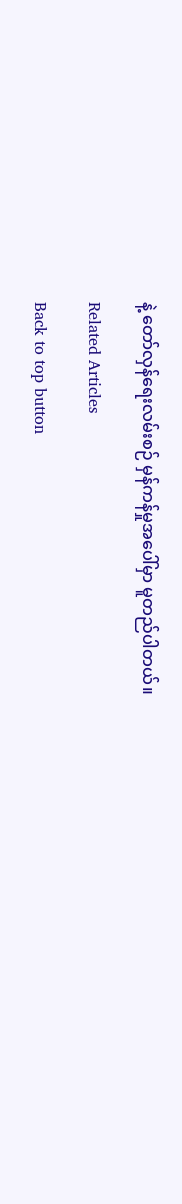နဲ့ တော်လှန်ရေးလမ်းစဉ် မှန်ကန်မှုအပေါ်မှာ မူတည်ပါတယ်။

Related Articles

Back to top button